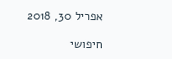אפריל 30, 2018

חיפושי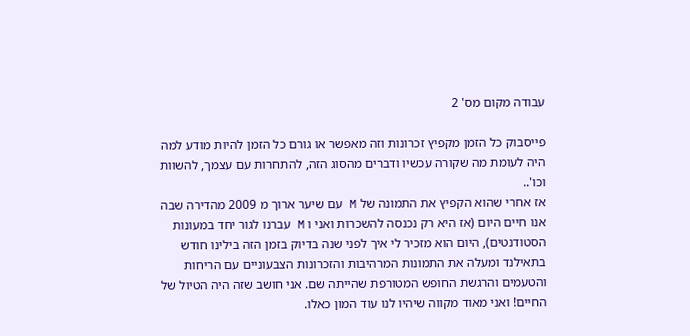עבודה מקום מס' 2

פייסבוק כל הזמן מקפיץ זכרונות וזה מאפשר או גורם כל הזמן להיות מודע למה היה לעומת מה שקורה עכשיו ודברים מהסוג הזה, להתחרות עם עצמך, להשוות וכו'..
אז אחרי שהוא הקפיץ את התמונה של M עם שיער ארוך מ 2009 מהדירה שבה אנו חיים היום (אז היא רק נכנסה להשכרות ואני ו M עברנו לגור יחד במעונות הסטודנטים), היום הוא מזכיר לי איך לפני שנה בדיוק בזמן הזה בילינו חודש בתאילנד ומעלה את התמונות המרהיבות והזכרונות הצבעוניים עם הריחות והטעמים והרגשת החופש המטורפת שהייתה שם. אני חושב שזה היה הטיול של החיים! ואני מאוד מקווה שיהיו לנו עוד המון כאלו.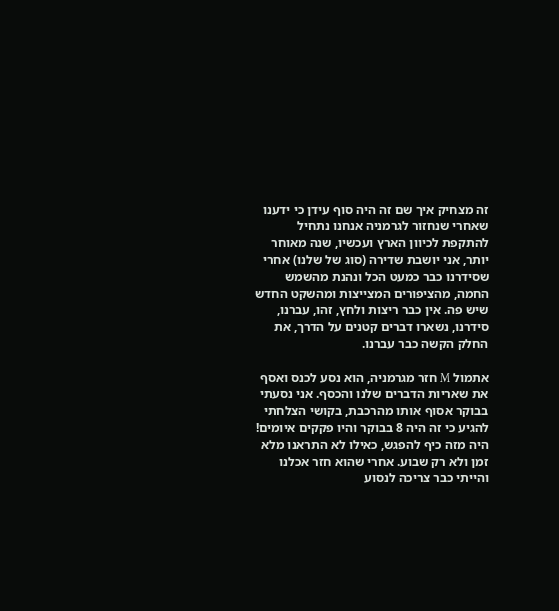זה מצחיק איך שם זה היה סוף עידן כי ידענו שאחרי שנחזור לגרמניה אנחנו נתחיל להתקפת לכיוון הארץ ועכשיו, שנה מאוחר יותר, אני יושבת שדירה (סוג של שלנו) אחרי שסידרנו כבר כמעט הכל ונהנת מהשמש החמה, מהציפורים המצייצות ומהשקט החדש שיש פה. אין כבר ריצות ולחץ, זהו, עברנו, סידרנו, נשארו דברים קטנים על הדרך, את החלק הקשה כבר עברנו.

אתמול M חזר מגרמניה, הוא נסע לכנס ואסף את שאריות הדברים שלנו והכסף. אני נסעתי בבוקר אסוף אותו מהרכבת, בקושי הצלחתי להגיע כי זה היה 8 בבוקר והיו פקקים איומים!
היה מזה כיף להפגש, כאילו לא התראנו מלא זמן ולא רק שבוע. אחרי שהוא חזר אכלנו והייתי כבר צריכה לנסוע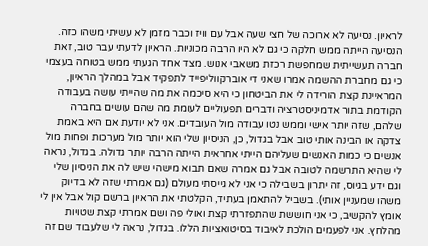לראיון. נסיעה לא ארוכה של חצי שעה אבל עם וויז וכבר מזמן לא עשיתי משהו כזה. הנסיעה הייתה ממש חלקה כי גם לא היו הרבה מכוניות. הראיון לדעתי עבר טוב, זאת חברה תעשייתית שמחפשת רכזת משאבי אנוש. מצד אחד הגעתי ממש בטוחה בעצמי כי גם מחברת ההשמה אמרו שאני די אוברקווליפייד לתפקיד אבל במהלך הראיון, המראיינת קצת הורידה לי את הביטחון כי היא סיכמה את מה שהייתי עושה בעבודה הקודמת בתור אדמיניסטרציה ודברים תפעוליים לעומת מה שהם עושים בחברה שלהם, שזה יותר אישי וממש נטו עבודה מול העובדים. אני לא יודעת אם היא באמת צדקה או הבינה אותי טוב אבל בגדול, כן, הניסיון שלי הוא יותר מול מערכות ופחות מול אנשים כי כמות האנשים שעליהם הייתי אחראית הייתה הרבה יותר גדולה. בגדול, נראה לי שהיא התרשמה לטובה אבל גם אמרה שאם תבוא מישהי שיש לה את הניסיון שלי וגם ידע בגיוס, זה יתרון בשבילה כי אני לא גייסתי מעולם (גם אמרתי שזה לא בדיוק משהו שמעניין אותי). בשביל להתאמן בעתיד, הקלטתי את הראיון ברשם קול אבל אין לי אומץ להקשיב, כי אני חוששת שהתפזרתי קצת ואולי פה ושם אמרתי קצת שטויות מהלחץ. אני לפעמים הולכת לאיבוד בסיטואציות הללו. בגדול, נראה לי שלעבוד שם זה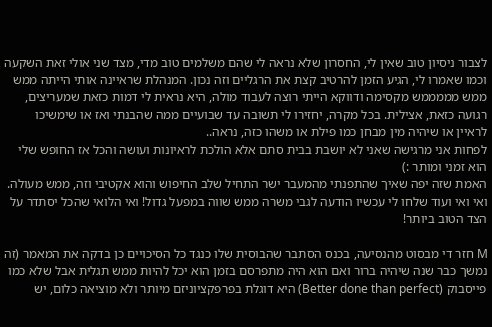לצבור ניסיון טוב שאין לי, החסרון שלא נראה לי שהם משלמים טוב מדי, מצד שני אולי זאת השקעה וכמו שאמרו לי, הגיע הזמן להרטיב קצת את הרגליים וזה נכון. המנהלת שראיינה אותי הייתה ממש ממש מממממש מקסימה ודווקא הייתי רוצה לעבוד מולה, היא נראית לי דמות כזאת שמעריצים, רגועה כזאת, אצילית. בכל מקרה, יחזירו לי תשובה עד שבועיים ממה שהבנתי ואז או שימשיכו לראיין או שיהיה מין מבחן כמו פילת או משהו כזה, נראה..
לפחות אני מרגישה שאני לא יושבת בבית סתם אלא הולכת לראיונות ועושה והכל אז החופש שלי הוא זמני ומותר :)
האמת שזה יפה שאיך שהתפנתי מהמעבר ישר התחיל שלב החיפוש והוא אקטיבי וזה, ממש מעולה.
ואי ואי ועוד שלחו לי עכשיו הודעה לגבי משרה ממש שווה במפעל גדול! ואי הלואי שהכל יסתדר על הצד הטוב ביותר!

M חזר די מבסוט מהנסיעה, בכנס הסתבר שהבוסית שלו כנגד כל הסיכויים כן בדקה את המאמר (זה נמשך כבר שנה שיהיה ברור ואם הוא היה מתפרסם בזמן הוא יכל להיות ממש תגלית אבל שלא כמו פייסבוק (Better done than perfect) היא דוגלת בפרפקציוניזם מיותר ולא מוציאה כלום, יש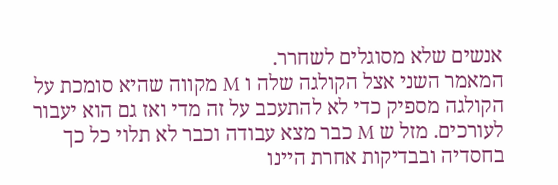אנשים שלא מסוגלים לשחרר.
המאמר השני אצל הקולגה שלה ו M מקווה שהיא סומכת על הקולגה מספיק כדי לא להתעכב על זה מדי ואז גם הוא יעבור לעורכים. מזל ש M כבר מצא עבודה וכבר לא תלוי כל כך בחסדיה ובבדיקות אחרת היינו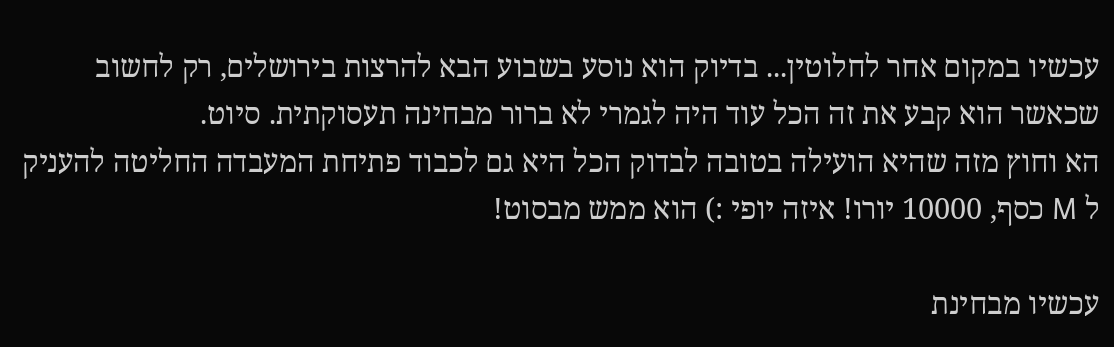עכשיו במקום אחר לחלוטין... בדיוק הוא נוסע בשבוע הבא להרצות בירושלים, רק לחשוב שכאשר הוא קבע את זה הכל עוד היה לגמרי לא ברור מבחינה תעסוקתית. סיוט.
הא וחוץ מזה שהיא הועילה בטובה לבדוק הכל היא גם לכבוד פתיחת המעבדה החליטה להעניק ל M כסף, 10000 יורו! איזה יופי :) הוא ממש מבסוט!

עכשיו מבחינת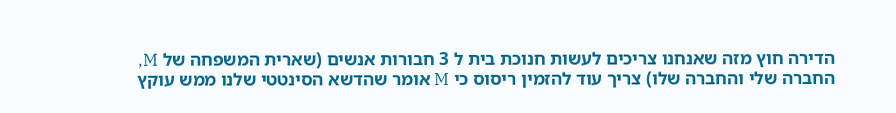הדירה חוץ מזה שאנחנו צריכים לעשות חנוכת בית ל 3 חבורות אנשים (שארית המשפחה של M, החברה שלי והחברה שלו) צריך עוד להזמין ריסוס כי M אומר שהדשא הסינטטי שלנו ממש עוקץ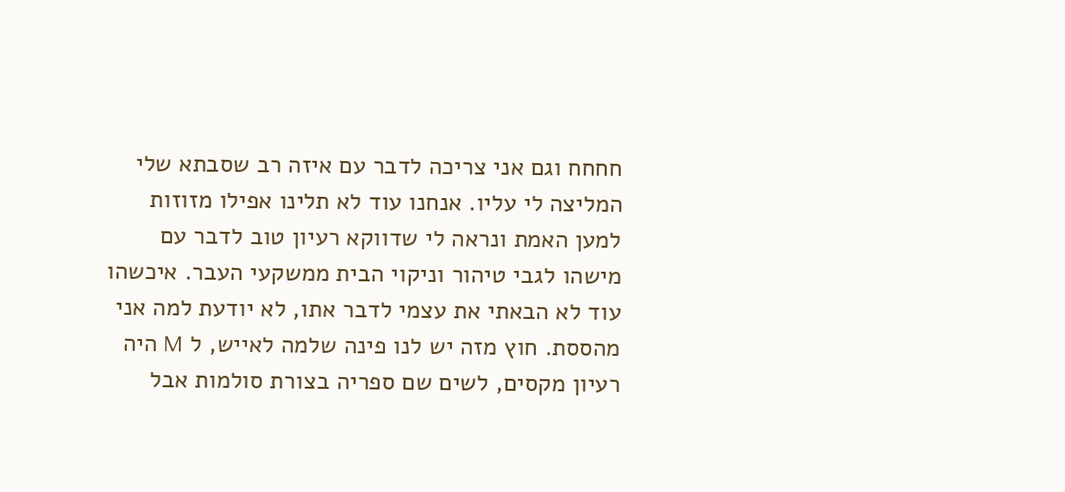חחחח וגם אני צריכה לדבר עם איזה רב שסבתא שלי המליצה לי עליו. אנחנו עוד לא תלינו אפילו מזוזות למען האמת ונראה לי שדווקא רעיון טוב לדבר עם מישהו לגבי טיהור וניקוי הבית ממשקעי העבר. איכשהו עוד לא הבאתי את עצמי לדבר אתו, לא יודעת למה אני מהססת. חוץ מזה יש לנו פינה שלמה לאייש, ל M היה רעיון מקסים, לשים שם ספריה בצורת סולמות אבל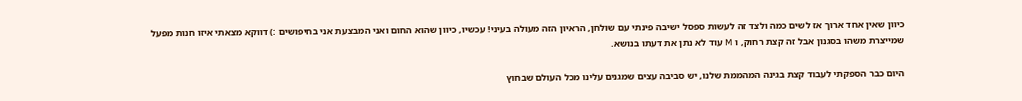כיוון שאין אחד ארוך אז לשים כמה ולצד זה לעשות ספסל ישיבה פינתי עם שולחן, הראיון הזה מעולה בעיני! עכשיו, כיוון שהוא החום ואני המבצעת אני בחיפושים :) דווקא מצאתי איזו חנות מפעל שמייצרת משהו בסגנון אבל זה קצת רחוק, ו M עוד לא נתן את דעתו בנושא.

היום כבר הספקתי לעבוד קצת בגינה המהממת שלנו, יש סביבה עצים שמגנים עלינו מכל העולם שבחוץ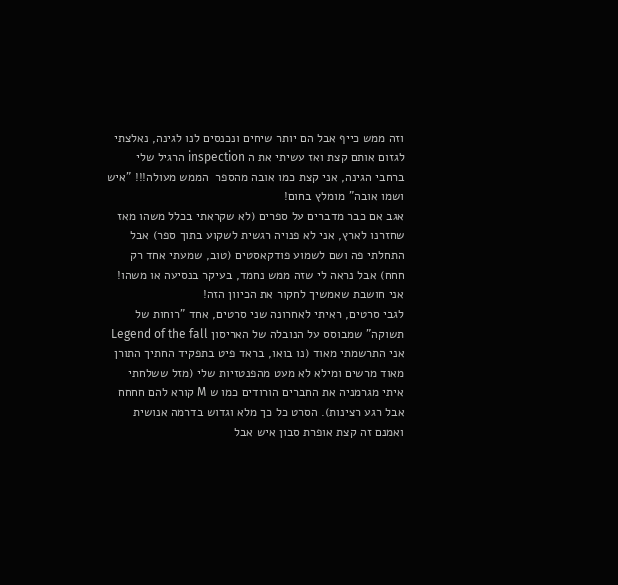וזה ממש כייף אבל הם יותר שיחים ונכנסים לנו לגינה, נאלצתי לגזום אותם קצת ואז עשיתי את ה inspection הרגיל שלי ברחבי הגינה, אני קצת כמו אובה מהספר  הממש מעולה!!! "איש ושמו אובה" מומלץ בחום!
אגב אם כבר מדברים על ספרים (לא שקראתי בכלל משהו מאז שחזרנו לארץ, אני לא פנויה רגשית לשקוע בתוך ספר) אבל התחלתי פה ושם לשמוע פודקאסטים (טוב, שמעתי אחד רק חחח) אבל נראה לי שזה ממש נחמד, בעיקר בנסיעה או משהו! אני חושבת שאמשיך לחקור את הכיוון הזה!
לגבי סרטים, ראיתי לאחרונה שני סרטים, אחד "רוחות של תשוקה" שמבוסס על הנובלה של האריסון Legend of the fall
אני התרשמתי מאוד (נו בואו, בראד פיט בתפקיד החתיך התורן מאוד מרשים ומילא לא מעט מהפנטזיות שלי (מזל ששלחתי איתי מגרמניה את החברים הורודים כמו ש M קורא להם חחחח אבל רגע רצינות). הסרט כל כך מלא וגדוש בדרמה אנושית ואמנם זה קצת אופרת סבון איש אבל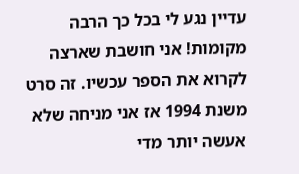עדיין נגע לי בכל כך הרבה מקומות! אני חושבת שארצה לקרוא את הספר עכשיו. זה סרט משנת 1994 אז אני מניחה שלא אעשה יותר מדי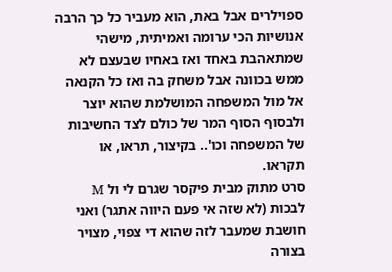ספוילרים אבל באת, הוא מעביר כל כך הרבה אנושיות הכי ערומה ואמיתית, מישהי שמתאהבת באחד ואז באחיו שבעצם לא ממש בכוונה אבל משחק בה ואז כל הקנאה אל מול המשפחה המושלמת שהוא יוצר ולבסוף הסוף המר של כולם לצד החשיבות של המשפחה וכו'.. בקיצור, תראו, או תקראו.
סרט מתוק מבית פיקסר שגרם לי ול M לבכות (לא שזה אי פעם היווה אתגר) ואני חושבת שמעבר לזה שהוא די צפוי, מצויר בצורה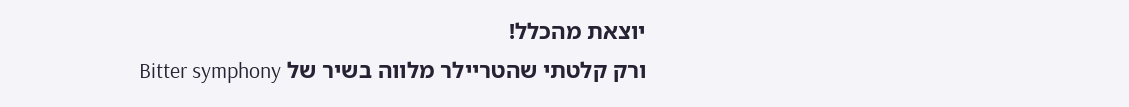יוצאת מהכלל!
ורק קלטתי שהטריילר מלווה בשיר של Bitter symphony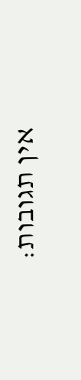אין תגובות: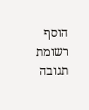הוסף רשומת תגובה